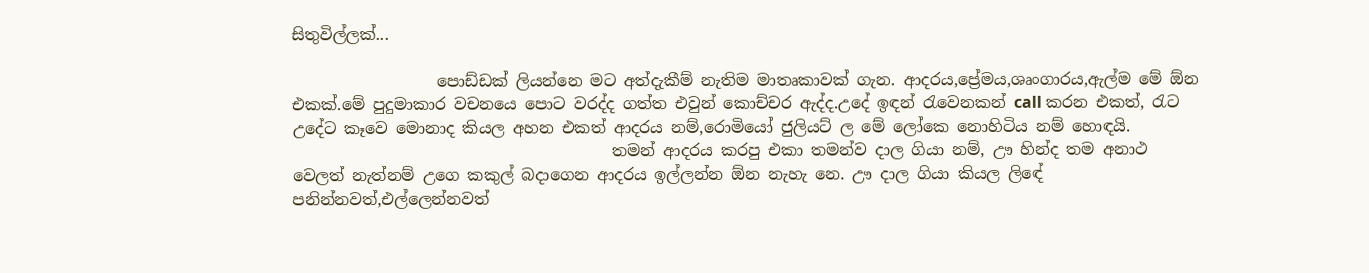සිතුවිල්ලක්...

                  පොඩ්ඩක් ලියන්නෙ මට අත්දැකීම් නැතිම මාතෘකාවක් ගැන. ආදරය,ප්‍රේමය,ශෘංගාරය,ඇල්ම මේ ඕන එකක්.මේ පුදුමාකාර වචනයෙ පොට වරද්ද ගත්ත එවුන් කොච්චර ඇද්ද.උදේ ඉඳන් ‍රැවෙනකන් call කරන එකත්, රැට උදේට කෑවෙ මොනාද කියල අහන එකත් ආදරය නම්,රොමියෝ ජුලියට් ල මේ ලෝකෙ නොහිටිය නම් හොඳයි.
                                        තමන් ආදරය කරපු එකා තමන්ව දාල ගියා නම්, ඌ හින්ද තම අනාථ වෙලත් නැත්නම් උගෙ කකුල් බදාගෙන ආදරය ඉල්ලන්න ඕන නැහැ නෙ. ඌ දාල ගියා කියල ලිඳේ පනින්නවත්,එල්ලෙන්නවත්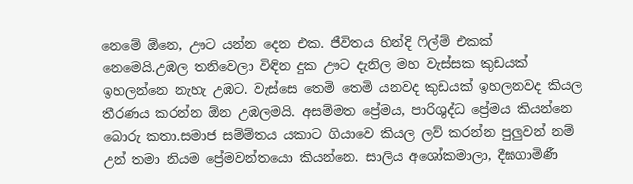නෙමේ ඕනෙ, ඌට යන්න දෙන එක. ජීවිතය හින්දි ‍ෆිල්ම් එකක් නෙමෙයි.උඹල තනිවෙලා විඳින දුක ඌට දැනිල මහ වැස්සක කුඩයක් ඉහලන්නෙ නැහැ උඹට. වැස්සෙ තෙමි තෙමි යනවද කුඩයක් ඉහලනවද කියල තීරණය කරන්න ඕන උඹලමයි. අසම්මත ප්‍රේමය, පාරිශුද්ධ ප්‍රේමය කියන්නෙ බොරු කතා.සමාජ සම්ම්තය යකාට ගියාවෙ කියල ලව් කරන්න පුලුවන් නම් උන් තමා නියම ප්‍රේමවන්තයො කියන්නෙ. සාලිය අශෝකමාලා, දීඝගාමිණී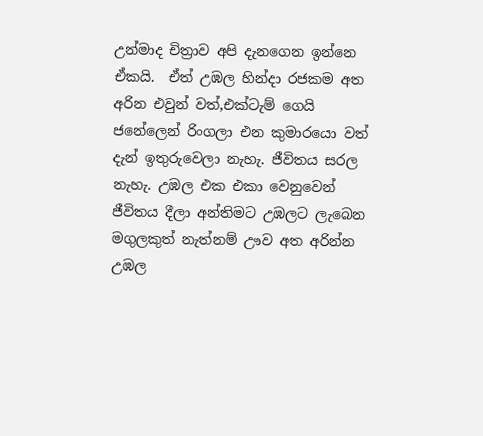උන්මාද චිත්‍රාව අපි දැනගෙන ඉන්නෙ ඒකයි.  ඒත් උඹල හින්දා රජකම අත අරින එවුන් වත්,එක්ටැම් ගෙයි ජනේලෙන් රිංගලා එන කුමාරයො වත් දැන් ඉතුරුවෙලා නැහැ. ජීවිතය සරල නැහැ. උඹල එක එකා වෙනුවෙන් ජීවිතය දීලා අන්තිමට උඹලට ලැබෙන මගුලකුත් නැත්නම් ඌව අත අරින්න උඹල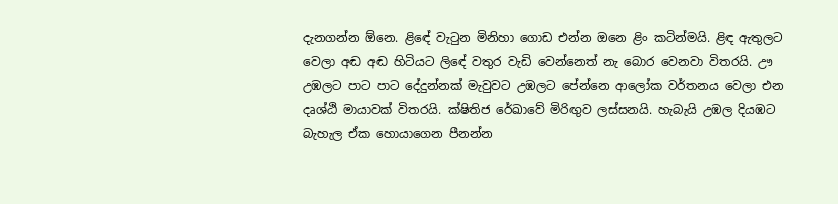දැනගන්න ඕනෙ. ළිඳේ වැ‍ටුන මිනිහා ගොඩ එන්න ඔනෙ ළිං කටින්මයි. ළිඳ ඇතුලට වෙලා අඬ අඬ හිටියට ලිඳේ වතුර වැඩි වෙන්නෙත් නැ බොර වෙනවා විතරයි. ඌ උඹලට පාට පාට දේදුන්නක් මැවුවට උඹලට පේන්නෙ ආලෝක වර්තනය වෙලා එන දෘශ්ඨි මායාවක් විතරයි. ක්ෂිතිජ රේඛාවේ මිරිඟුව ලස්සනයි. හැබැයි උඹල දියඹට බැහැල ඒක හොයාගෙන පීනන්න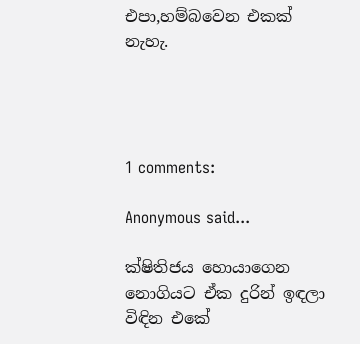එපා,හම්බවෙන එකක් නැහැ.




1 comments:

Anonymous said...

ක්ෂිතිජය හොයාගෙන නොගියට ඒක දුරින් ඉඳලා
විඳින එකේ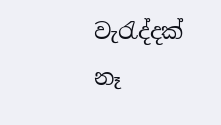වැරැද්දක් නෑ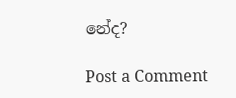නේද?

Post a Comment